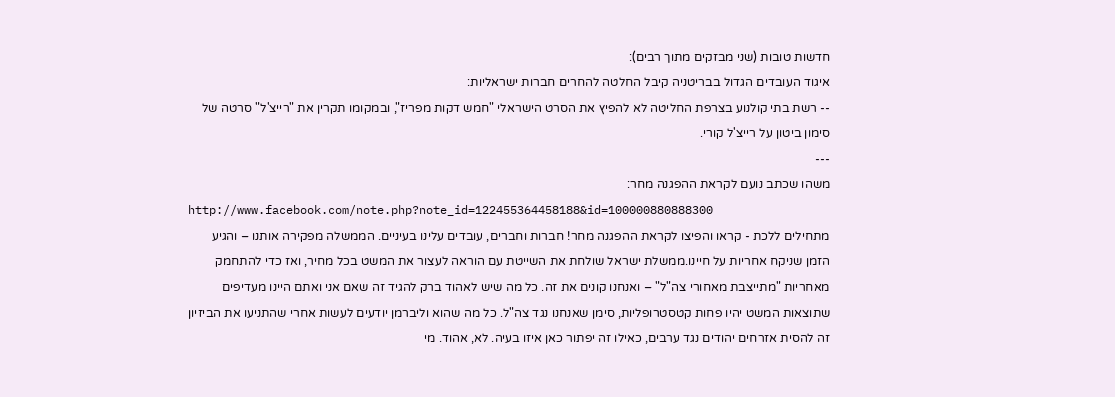חדשות טובות (שני מבזקים מתוך רבים):
איגוד העובדים הגדול בבריטניה קיבל החלטה להחרים חברות ישראליות:
-- רשת בתי קולנוע בצרפת החליטה לא להפיץ את הסרט הישראלי "חמש דקות מפריז", ובמקומו תקרין את "רייצ'ל" סרטה של סימון ביטון על רייצ'ל קורי.
---
משהו שכתב נועם לקראת ההפגנה מחר:
http://www.facebook.com/note.php?note_id=122455364458188&id=100000880888300
מתחילים ללכת - קראו והפיצו לקראת ההפגנה מחר! חברות וחברים, עובדים עלינו בעיניים. הממשלה מפקירה אותנו – והגיע הזמן שניקח אחריות על חיינו.ממשלת ישראל שולחת את השייטת עם הוראה לעצור את המשט בכל מחיר, ואז כדי להתחמק מאחריות "מתייצבת מאחורי צה"ל" – ואנחנו קונים את זה. כל מה שיש לאהוד ברק להגיד זה שאם אני ואתם היינו מעדיפים שתוצאות המשט יהיו פחות קטסטרופליות, סימן שאנחנו נגד צה"ל. כל מה שהוא וליברמן יודעים לעשות אחרי שהתניעו את הביזיון זה להסית אזרחים יהודים נגד ערבים, כאילו זה יפתור כאן איזו בעיה. לא, אהוד. מי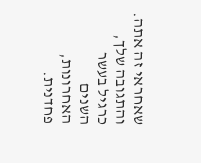שאחראי זה אתה. והתגובה שלך, כרגיל בעשר השנים האחרונות, פחדנית.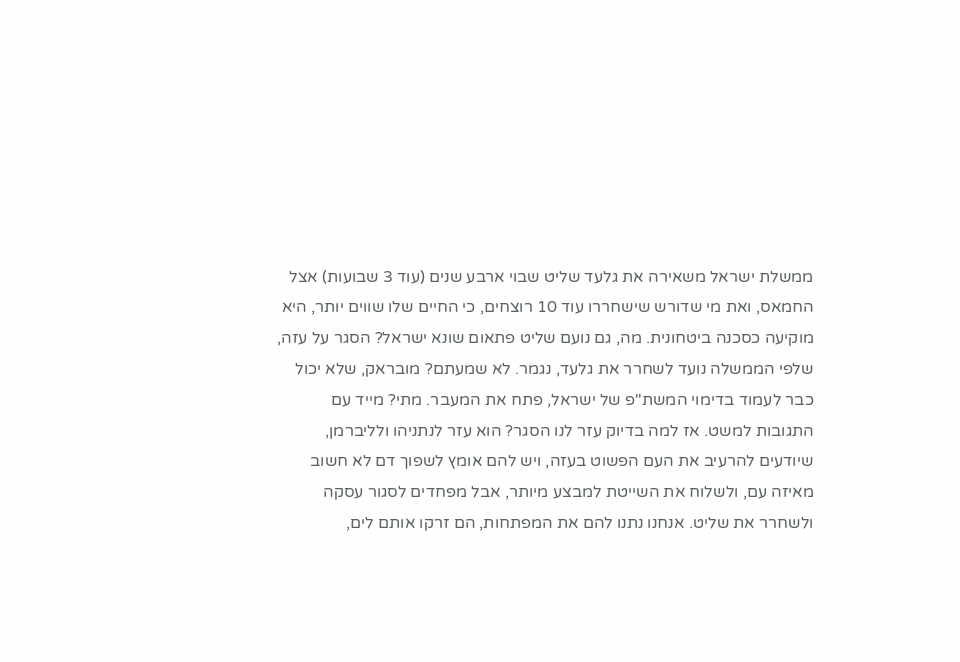ממשלת ישראל משאירה את גלעד שליט שבוי ארבע שנים (עוד 3 שבועות) אצל החמאס, ואת מי שדורש שישחררו עוד 10 רוצחים, כי החיים שלו שווים יותר, היא מוקיעה כסכנה ביטחונית. מה, גם נועם שליט פתאום שונא ישראל? הסגר על עזה, שלפי הממשלה נועד לשחרר את גלעד, נגמר. לא שמעתם? מובראק, שלא יכול כבר לעמוד בדימוי המשת"פ של ישראל, פתח את המעבר. מתי? מייד עם התגובות למשט. אז למה בדיוק עזר לנו הסגר? הוא עזר לנתניהו ולליברמן, שיודעים להרעיב את העם הפשוט בעזה, ויש להם אומץ לשפוך דם לא חשוב מאיזה עם, ולשלוח את השייטת למבצע מיותר, אבל מפחדים לסגור עסקה ולשחרר את שליט. אנחנו נתנו להם את המפתחות, הם זרקו אותם לים,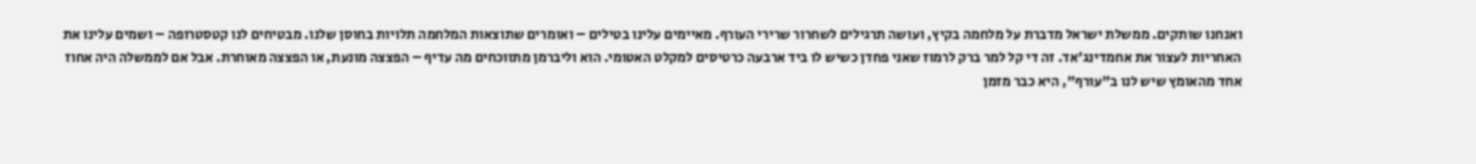ואנחנו שותקים. ממשלת ישראל מדברת על מלחמה בקיץ, ועושה תרגילים לשחרור שרירי העורף. מאיימים עלינו בטילים – ואומרים שתוצאות המלחמה תלויות בחוסן שלנו. מבטיחים לנו קטסטרופה – ושמים עלינו את האחריות לעצור את אחמדינג'אד. זה די קל למר ברק לרמוז שאני פחדן כשיש לו ביד ארבעה כרטיסים למקלט האטומי. הוא וליברמן מתווכחים מה עדיף – הפצצה מונעת, או הפצצה מאוחרת. אבל אם לממשלה היה אחוז אחד מהאומץ שיש לנו ב"עורף", היא כבר מזמן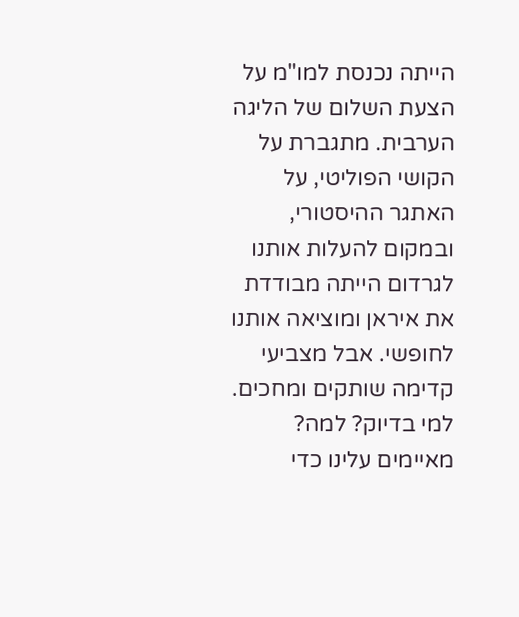הייתה נכנסת למו"מ על הצעת השלום של הליגה הערבית. מתגברת על הקושי הפוליטי, על האתגר ההיסטורי, ובמקום להעלות אותנו לגרדום הייתה מבודדת את איראן ומוציאה אותנו לחופשי. אבל מצביעי קדימה שותקים ומחכים. למי בדיוק? למה? מאיימים עלינו כדי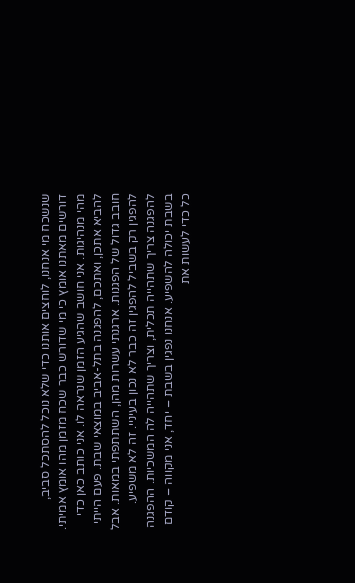שנשכח מי אנחנו, לוחצים אותנו כדי שלא נוכל להסתכל סביב, דורשים מאתנו אומץ כי מי שדורש כבר שכח מזמן מהו אומץ אמיתי. מהי מנהיגות. אני חושב שהגיע הזמן שנראה לו. אני כותב כאן כדי להביא אתכן, ואתכם, להפגנה בתל-אביב במוצאי שבת. פעם הייתי חובב גדול של הפגנות. ארגנתי עשרות מהן, השתתפתי במאות. אבל להפגין רק בשביל להפגין זה כבר לא נכון בעיניי. זה לא משפיע. להפגנה צריך שתהייה תכלית, וצריך שתהייה לה המשכיות. ההפגנה בשבת יכולה להשפיע. אנחנו נפגין בשבת – יחד, אני מקווה – קודם כל כדי לעשות את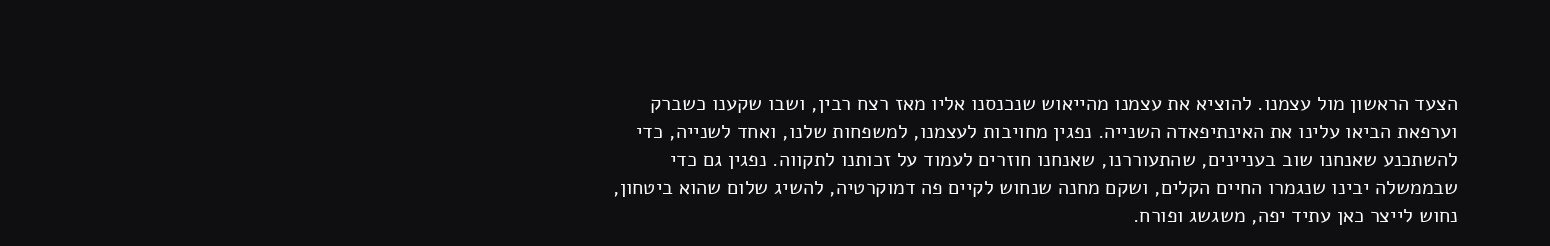הצעד הראשון מול עצמנו. להוציא את עצמנו מהייאוש שנכנסנו אליו מאז רצח רבין, ושבו שקענו כשברק וערפאת הביאו עלינו את האינתיפאדה השנייה. נפגין מחויבות לעצמנו, למשפחות שלנו, ואחד לשנייה, כדי להשתכנע שאנחנו שוב בעניינים, שהתעוררנו, שאנחנו חוזרים לעמוד על זכותנו לתקווה. נפגין גם כדי שבממשלה יבינו שנגמרו החיים הקלים, ושקם מחנה שנחוש לקיים פה דמוקרטיה, להשיג שלום שהוא ביטחון, נחוש לייצר כאן עתיד יפה, משגשג ופורח.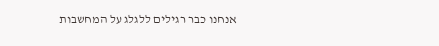אנחנו כבר רגילים ללגלג על המחשבות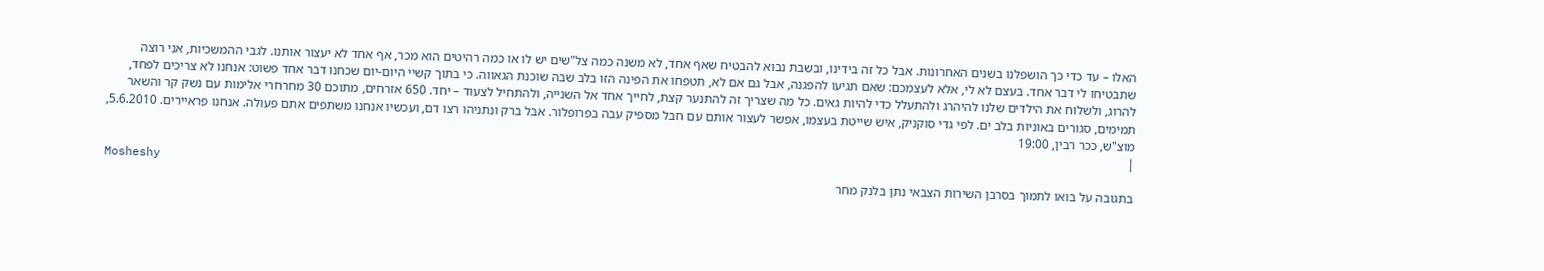האלו – עד כדי כך הושפלנו בשנים האחרונות. אבל כל זה בידינו, ובשבת נבוא להבטיח שאף אחד, לא משנה כמה צל"שים יש לו או כמה רהיטים הוא מכר, אף אחד לא יעצור אותנו. לגבי ההמשכיות, אני רוצה שתבטיחו לי דבר אחד. בעצם לא לי, אלא לעצמכם: שאם תגיעו להפגנה, אבל גם אם לא, תטפחו את הפינה הזו בלב שבה שוכנת הגאווה. כי בתוך קשיי היום-יום שכחנו דבר אחד פשוט: אנחנו לא צריכים לפחד, להרוג, ולשלוח את הילדים שלנו להיהרג ולהתעלל כדי להיות גאים. כל מה שצריך זה להתנער קצת, לחייך אחד אל השנייה, ולהתחיל לצעוד – יחד. 650 אזרחים, מתוכם 30 מחרחרי אלימות עם נשק קר והשאר תמימים, סגורים באוניות בלב ים. לפי גדי סוקניק, איש שייטת בעצמו, אפשר לעצור אותם עם חבל מספיק עבה בפרופלור. אבל ברק ונתניהו רצו דם, ועכשיו אנחנו משתפים אתם פעולה. אנחנו פראיירים. 5.6.2010, מוצ"ש, ככר רבין, 19:00
|
Mosheshy
בתגובה על בואו לתמוך בסרבן השירות הצבאי נתן בלנק מחר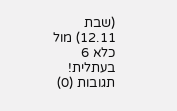(שבת 12.11) מול כלא 6 בעתלית!
תגובות (0)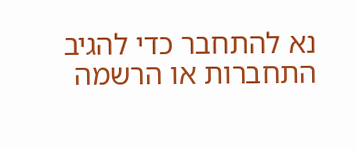נא להתחבר כדי להגיב
התחברות או הרשמה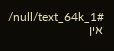/null/text_64k_1#
אין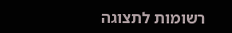רשומות לתצוגה